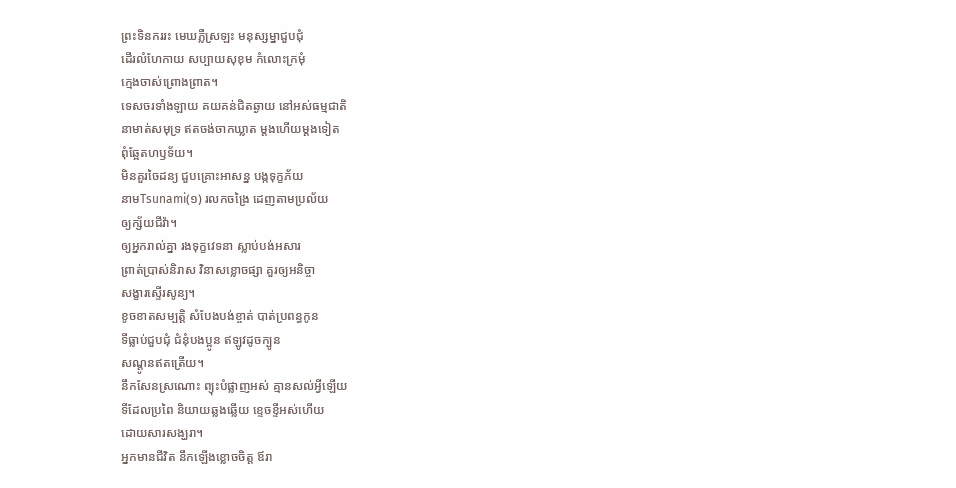ព្រះទិនកររះ មេឃភ្លឺស្រឡះ មនុស្សម្នាជួបជុំ
ដើរលំហែកាយ សប្បាយសុខុម កំលោះក្រមុំ
ក្មេងចាស់ព្រោងព្រាត។
ទេសចរទាំងឡាយ គយគន់ជិតឆ្ងាយ នៅអស់ធម្មជាតិ
នាមាត់សមុទ្រ ឥតចង់ចាកឃ្លាត ម្តងហើយម្តងទៀត
ពុំឆ្អែតហឫទ័យ។
មិនគួរចៃដន្យ ជួបគ្រោះអាសន្ន បង្កទុក្ខភ័យ
នាមTsunami(១) រលកចង្រៃ ដេញតាមប្រល័យ
ឲ្យក្ស័យជីវ៉ា។
ឲ្យអ្នករាល់គ្នា រងទុក្ខវេទនា ស្លាប់បង់អសារ
ព្រាត់ប្រាស់និរាស វិនាសខ្លោចផ្សា គួរឲ្យអនិច្ចា
សង្ខារស្ទើរសូន្យ។
ខូចខាតសម្បត្តិ សំបែងបង់ខ្ចាត់ បាត់ប្រពន្ធកូន
ទីធ្លាប់ជួបជុំ ជំនុំបងប្អូន ឥឡូវដូចក្បូន
សណ្តូនឥតត្រើយ។
នឹកសែនស្រណោះ ព្យុះបំផ្លាញអស់ គ្មានសល់អ្វីឡើយ
ទីដែលប្រពៃ និយាយឆ្លងឆ្លើយ ខ្ទេចខ្ទីអស់ហើយ
ដោយសារសង្ឃរា។
អ្នកមានជីវិត នឹកឡើងខ្លោចចិត្ត ឪរា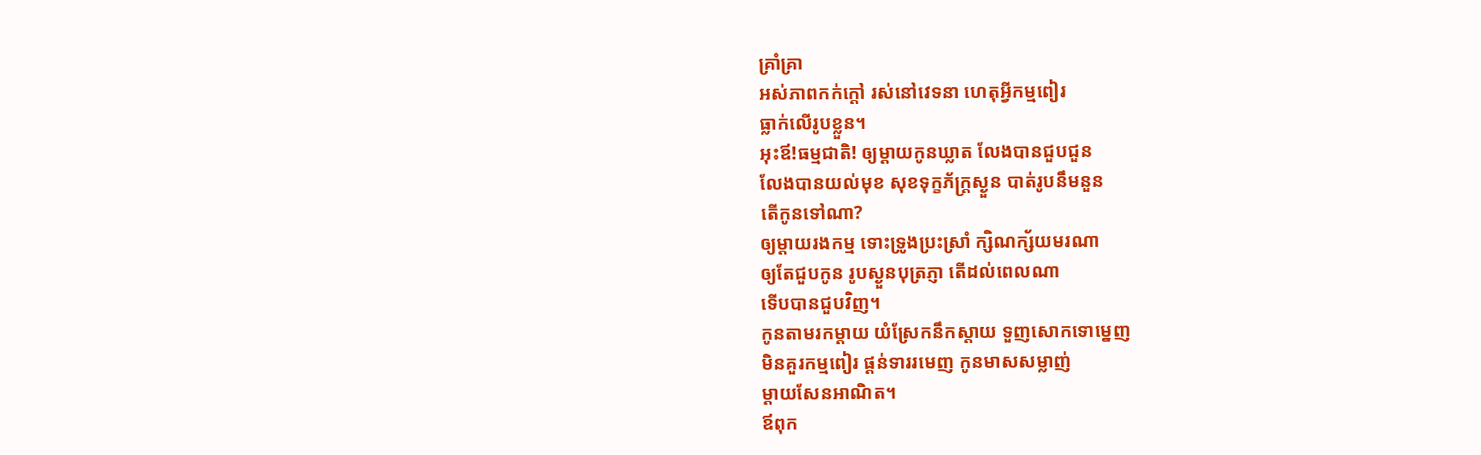គ្រាំគ្រា
អស់ភាពកក់ក្តៅ រស់នៅវេទនា ហេតុអ្វីកម្មពៀរ
ធ្លាក់លើរូបខ្លួន។
អុះឪ!ធម្មជាតិ! ឲ្យម្តាយកូនឃ្លាត លែងបានជួបជួន
លែងបានយល់មុខ សុខទុក្ខភ័ក្រ្តស្ងួន បាត់រូបនឹមនួន
តើកូនទៅណា?
ឲ្យម្តាយរងកម្ម ទោះទ្រូងប្រះស្រាំ ក្សិណក្ស័យមរណា
ឲ្យតែជួបកូន រូបស្ងួនបុត្រភ្ញា តើដល់ពេលណា
ទើបបានជួបវិញ។
កូនតាមរកម្តាយ យំស្រែកនឹកស្តាយ ទួញសោកទោម្នេញ
មិនគួរកម្មពៀរ ផ្តន់ទាររមេញ កូនមាសសម្លាញ់
ម្តាយសែនអាណិត។
ឪពុក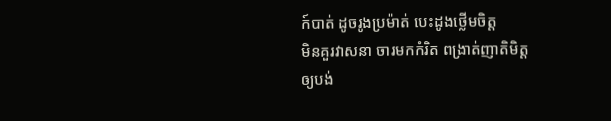ក៍បាត់ ដូចរូងប្រម៉ាត់ បេះដូងថ្លើមចិត្ត
មិនគួរវាសនា ចារមកកំរិត ពង្រាត់ញាតិមិត្ត
ឲ្យបង់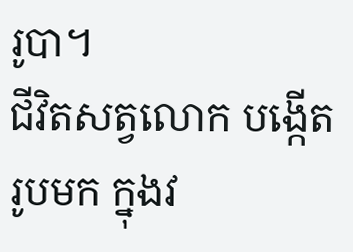រូបា។
ជីវិតសត្វលោក បង្កើតរូបមក ក្នុងវ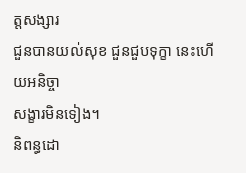ត្តសង្សារ
ជួនបានយល់សុខ ជួនជួបទុក្ខា នេះហើយអនិច្ចា
សង្ខារមិនទៀង។
និពន្ធដោ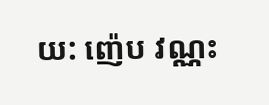យ: ញ៉េប វណ្ណះ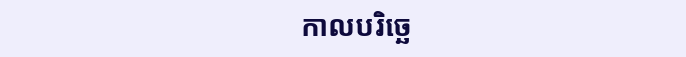កាលបរិច្ឆេ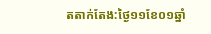តតាក់តែង:ថ្ងៃ១១ខែ០១ឆ្នាំ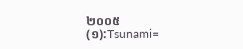២០០៥
(១):Tsunami=